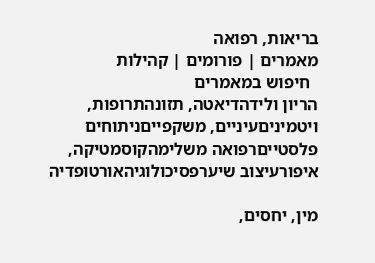בריאות, רפואה
מאמרים | פורומים | קהילות
  חיפוש במאמרים
הריון ולידהדיאטה, תזונהתרופות, ויטמיניםעיניים, משקפייםניתוחים פלסטייםרפואה משלימהקוסמטיקה, איפורעיצוב שיערפסיכולוגיהאורטופדיה

מין, יחסים,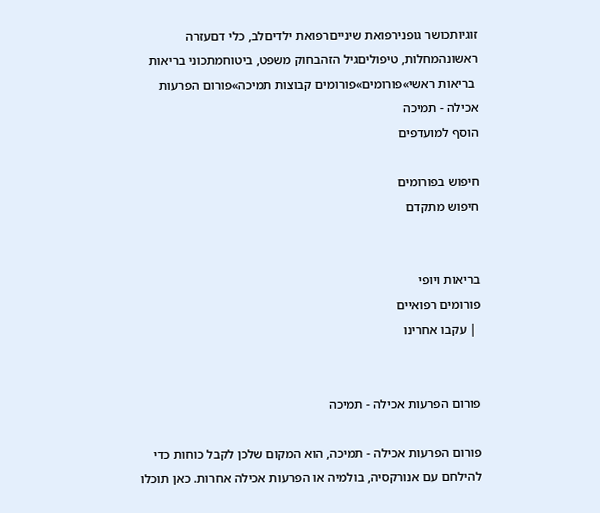זוגיותכושר גופנירפואת שינייםרפואת ילדיםלב, כלי דםעזרה ראשונהמחלות, טיפוליםגיל הזהבחוק משפט, ביטוחמתכוני בריאות
 בריאות ראשי»פורומים»פורומים קבוצות תמיכה»פורום הפרעות אכילה - תמיכה
הוסף למועדפים

חיפוש בפורומים
חיפוש מתקדם


בריאות ויופי
פורומים רפואיים
 | עקבו אחרינו


פורום הפרעות אכילה - תמיכה

פורום הפרעות אכילה - תמיכה, הוא המקום שלכן לקבל כוחות כדי להילחם עם אנורקסיה, בולמיה או הפרעות אכילה אחרות. כאן תוכלו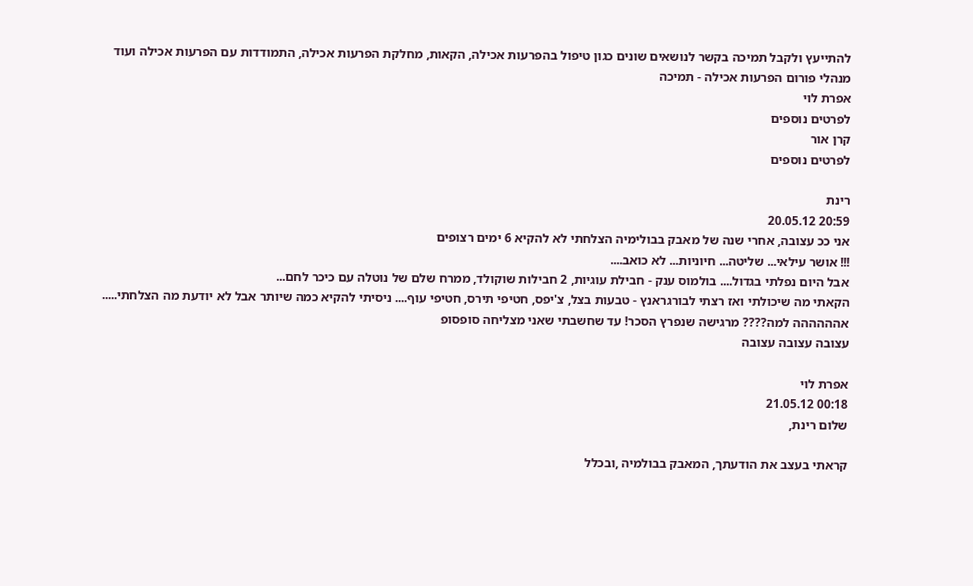להתייעץ ולקבל תמיכה בקשר לנושאים שונים כגון טיפול בהפרעות אכילה, הקאות, מחלקת הפרעות אכילה, התמודדות עם הפרעות אכילה ועוד
מנהלי פורום הפרעות אכילה - תמיכה
אפרת לוי
לפרטים נוספים
קרן אור
לפרטים נוספים

רינת
20:59 20.05.12
אני ככ עצובה, אחרי שנה של מאבק בבולימיה הצלחתי לא להקיא 6 ימים רצופים
!!! אושר עילאי... שליטה... חיוניות... לא כואב....
אבל היום נפלתי בגדול.... בולמוס ענק - חבילת עוגיות, 2 חבילות שוקולד, ממרח שלם של נוטלה עם כיכר לחם...
הקאתי מה שיכולתי ואז רצתי לבורגראנץ - טבעות בצל, צ'יפס, חטיפי תירס, חטיפי עוף.... ניסיתי להקיא כמה שיותר אבל לא יודעת מה הצלחתי.....
אהההההה למה???? מרגישה שנפרץ הסכר! עד שחשבתי שאני מצליחה סופסופ
עצובה עצובה עצובה

אפרת לוי
00:18 21.05.12
שלום רינת,

קראתי בעצב את הודעתך, המאבק בבולמיה ,ובכלל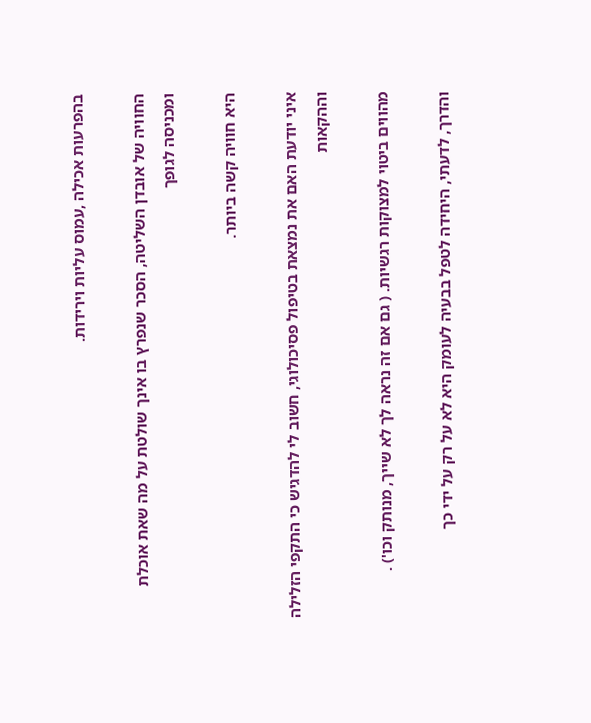בהפרעות אכילה ,עמוס עליות וירידות.

החוויה של אובדן השליטה, הסכר שנפרץ בו אינך שולטת על מה שאת אוכלת ומכניסה לגופך

היא חוויה קשה ביותר.

איני יודעת האם את נמצאת בטיפול פסיכולוגי, חשוב לי להדגיש כי התקפי הזלילה וההקאות

מהווים ביטוי למצוקות רגשיות. ( גם אם זה נראה לך לא שייך, מנותק וכו') .

והדרך, לדעתי, היחידה לטפל בבעיה לעומק היא לא על רק על ידי כך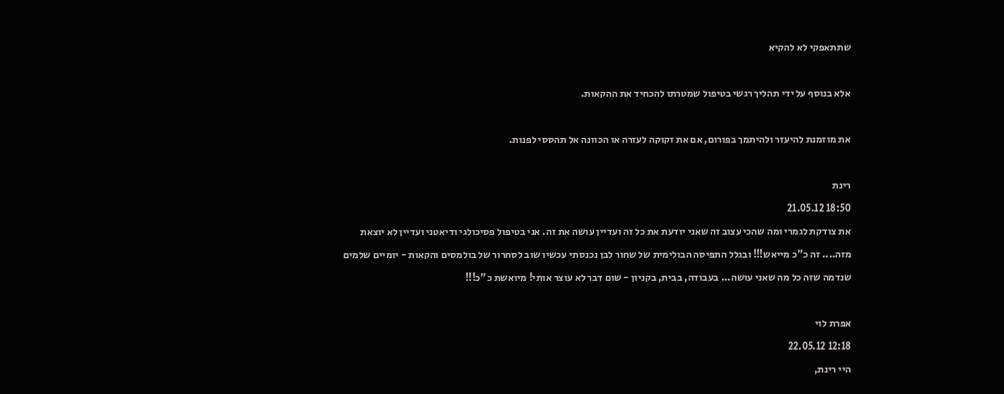שתתאפקי לא להקיא

אלא בנוסף על ידי תהליך רגשי בטיפול שמטרתו להכחיד את ההקאות.

את מוזמנת להיעזר ולהיתמך בפורום, אם את זקוקה לעזרה או הכוונה אל תהססי לפנות.

רינת
18:50 21.05.12
את צודקת לגמרי ומה שהכי עצוב זה שאני יודעת את כל זה ועדיין עושה את זה. אני בטיפול פסיכולגי ודיאטני ועדיין לא יוצאת מזה.... זה כ"כ מייאש!!! ובגלל התפיסה הבולימית של שחור לבן נכנסתי עכשיו שוב לסחרור של בולמסים והקאות - יומיים שלמים שנדמה שזה כל מה שאני עושה... בעבודה, בבית, בקניון - שום דבר לא עוצר אותי! מיואשת כ"כ!!!

אפרת לוי
12:18 22.05.12
היי רינת,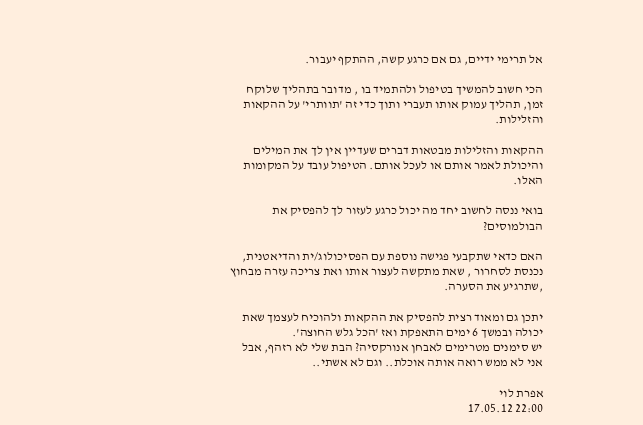אל תרימי ידיים, גם אם כרגע קשה, ההתקף יעבור.

הכי חשוב להמשיך בטיפול ולהתמיד בו , מדובר בתהליך שלוקח זמן, תהליך עמוק אותו תעברי ותוך כדי זה 'תוותרי' על ההקאות והזלילות.

ההקאות והזלילות מבטאות דברים שעדיין אין לך את המילים והיכולת לאמר אותם או לעכל אותם. הטיפול עובד על המקומות האלו.

בואי ננסה לחשוב יחד מה יכול כרגע לעזור לך להפסיק את הבולמוסים?

האם כדאי שתקבעי פגישה נוספת עם הפסיכולוג/ית והדיאטנית, נכנסת לסחרור , שאת מתקשה לעצור אותו ואת צריכה עזרה מבחוץ ,שתרגיע את הסערה.

יתכן גם ומאוד רצית להפסיק את ההקאות ולהוכיח לעצמך שאת יכולה ובמשך 6 ימים התאפקת ואז 'הכל גלש החוצה'.
יש סימנים מטרימים לאבחן אנורקסיה? הבת שלי לא רזהף, אבל אני לא ממש רואה אותה אוכלת.. וגם לא אשתי..

אפרת לוי
22:00 17.05.12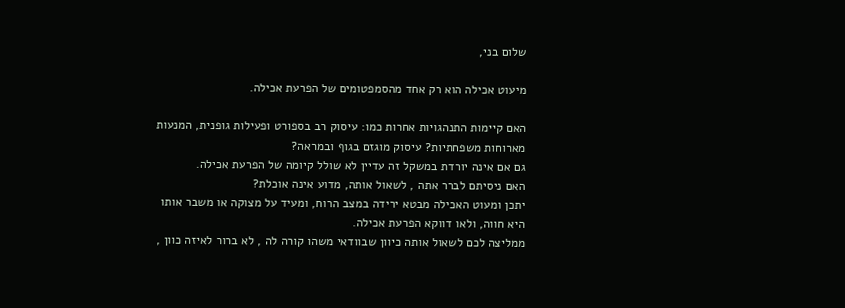שלום בני,

מיעוט אכילה הוא רק אחד מהסמפטומים של הפרעת אכילה.

האם קיימות התנהגויות אחרות כמו: עיסוק רב בספורט ופעילות גופנית, המנעות מארוחות משפחתיות? עיסוק מוגזם בגוף ובמראה?
גם אם אינה יורדת במשקל זה עדיין לא שולל קיומה של הפרעת אכילה.
האם ניסיתם לברר אתה , לשאול אותה, מדוע אינה אוכלת?
יתכן ומעוט האכילה מבטא ירידה במצב הרוח, ומעיד על מצוקה או משבר אותו היא חווה, ולאו דווקא הפרעת אכילה.
ממליצה לכם לשאול אותה כיוון שבוודאי משהו קורה לה , לא ברור לאיזה כוון ,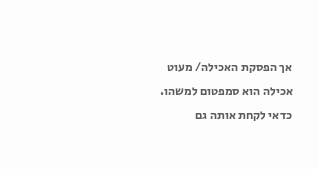אך הפסקת האכילה/ מעוט אכילה הוא סמפטום למשהו.
כדאי לקחת אותה גם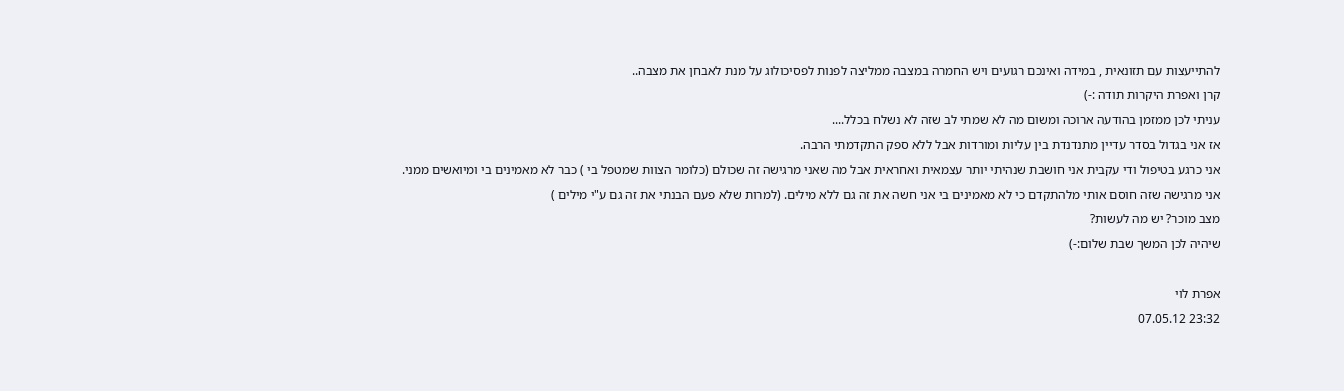להתייעצות עם תזונאית , במידה ואינכם רגועים ויש החמרה במצבה ממליצה לפנות לפסיכולוג על מנת לאבחן את מצבה..
קרן ואפרת היקרות תודה :-)
עניתי לכן ממזמן בהודעה ארוכה ומשום מה לא שמתי לב שזה לא נשלח בכלל....
אז אני בגדול בסדר עדיין מתנדנדת בין עליות ומורדות אבל ללא ספק התקדמתי הרבה.
אני כרגע בטיפול ודי עקבית אני חושבת שנהיתי יותר עצמאית ואחראית אבל מה שאני מרגישה זה שכולם (כלומר הצוות שמטפל בי ) כבר לא מאמינים בי ומיואשים ממני.
אני מרגישה שזה חוסם אותי מלהתקדם כי לא מאמינים בי אני חשה את זה גם ללא מילים. (למרות שלא פעם הבנתי את זה גם ע"י מילים )
מצב מוכר? יש מה לעשות?
שיהיה לכן המשך שבת שלום:-)

אפרת לוי
23:32 07.05.12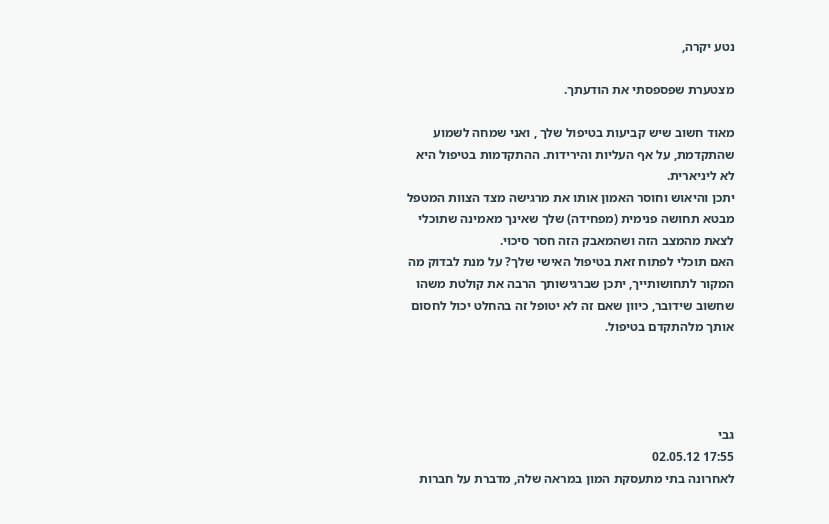נטע יקרה,

מצטערת שפספסתי את הודעתך.

מאוד חשוב שיש קביעות בטיפול שלך , ואני שמחה לשמוע שהתקדמת, על אף העליות והירידות. ההתקדמות בטיפול היא לא ליניארית.
יתכן והיאוש וחוסר האמון אותו את מרגישה מצד הצוות המטפל מבטא תחושה פנימית (מפחידה) שלך שאינך מאמינה שתוכלי לצאת מהמצב הזה ושהמאבק הזה חסר סיכוי.
האם תוכלי לפתוח זאת בטיפול האישי שלך? על מנת לבדוק מה המקור לתחושותייך, יתכן שברגישותך הרבה את קולטת משהו שחשוב שידובר, כיוון שאם זה לא יטופל זה בהחלט יכול לחסום אותך מלהתקדם בטיפול.




גבי
17:55 02.05.12
לאחרונה בתי מתעסקת המון במראה שלה, מדברת על חברות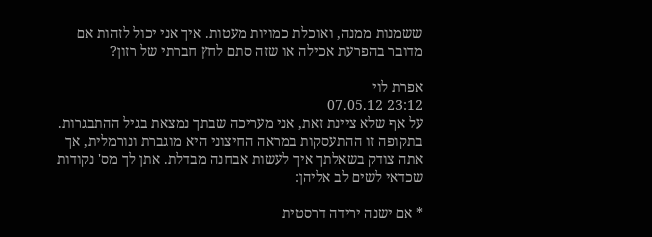ששמנות ממנה, ואוכלת כמויות מעטות. איך אני יכול לזהות אם מדובר בהפרעת אכילה או שזה סתם לחץ חברתי של רזון?

אפרת לוי
23:12 07.05.12
על אף שלא ציינת זאת, אני מעריכה שבתך נמצאת בגיל ההתבגרות. בתקופה זו ההתעסקות במראה החיצוני היא מוגברת ונורמלית, אך אתה צודק בשאלתך איך לעשות אבחנה מבדלת. אתן לך מס' נקודות שכדאי לשים לב אליהן:

* אם ישנה ירידה דרסטית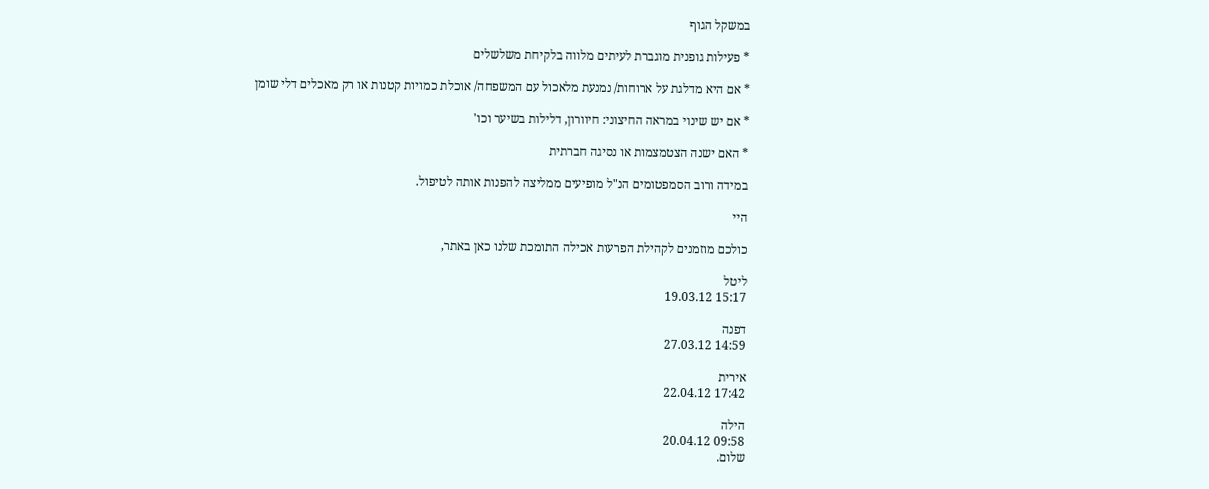במשקל הגוף

* פעילות גופנית מוגברת לעיתים מלווה בלקיחת משלשלים

* אם היא מדלגת על ארוחות/ נמנעת מלאכול עם המשפחה/ אוכלת כמויות קטנות או רק מאכלים דלי שומן

* אם יש שינוי במראה החיצוני: חיוורון, דלילות בשיער וכו'

* האם ישנה הצטמצמות או נסיגה חברתית

במידה ורוב הסמפטומים הנ"ל מופיעים ממליצה להפנות אותה לטיפול.

היי

כולכם מוזמנים לקהילת הפרעות אכילה התומכת שלנו כאן באתר,

ליטל
15:17 19.03.12

דפנה
14:59 27.03.12

אירית
17:42 22.04.12

הילה
09:58 20.04.12
שלום.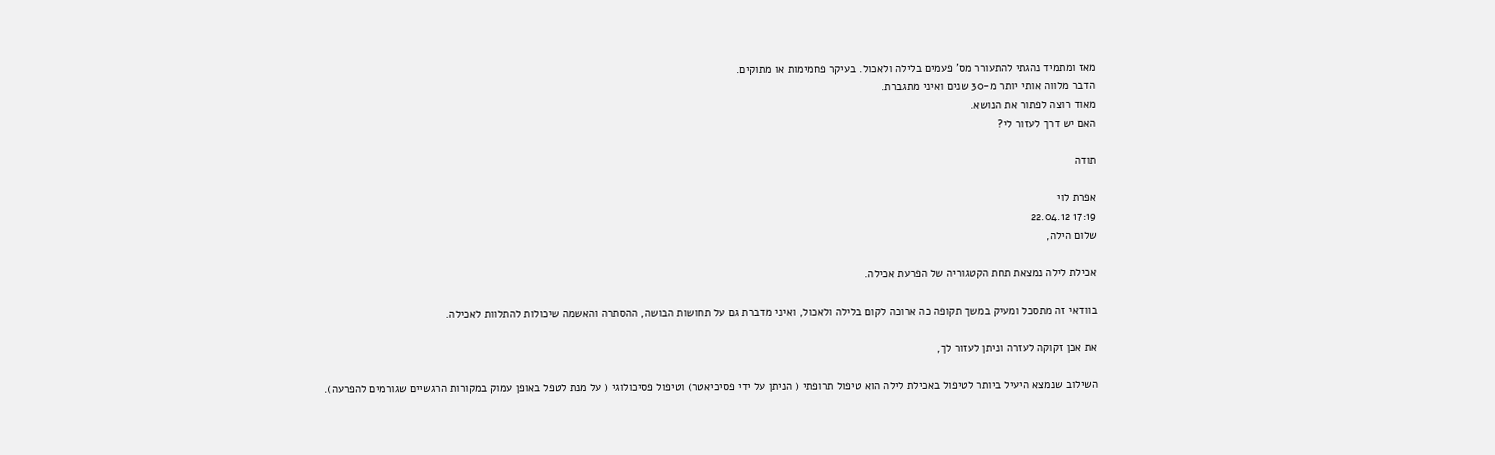מאז ומתמיד נהגתי להתעורר מס' פעמים בלילה ולאכול. בעיקר פחמימות או מתוקים.
הדבר מלווה אותי יותר מ-30 שנים ואיני מתגברת.
מאוד רוצה לפתור את הנושא.
האם יש דרך לעזור לי?

תודה

אפרת לוי
17:19 22.04.12
שלום הילה,

אכילת לילה נמצאת תחת הקטגוריה של הפרעת אכילה.

בוודאי זה מתסכל ומעיק במשך תקופה כה ארוכה לקום בלילה ולאכול, ואיני מדברת גם על תחושות הבושה, ההסתרה והאשמה שיכולות להתלוות לאכילה.

את אכן זקוקה לעזרה וניתן לעזור לך,

השילוב שנמצא היעיל ביותר לטיפול באכילת לילה הוא טיפול תרופתי ( הניתן על ידי פסיכיאטר) וטיפול פסיכולוגי ( על מנת לטפל באופן עמוק במקורות הרגשיים שגורמים להפרעה).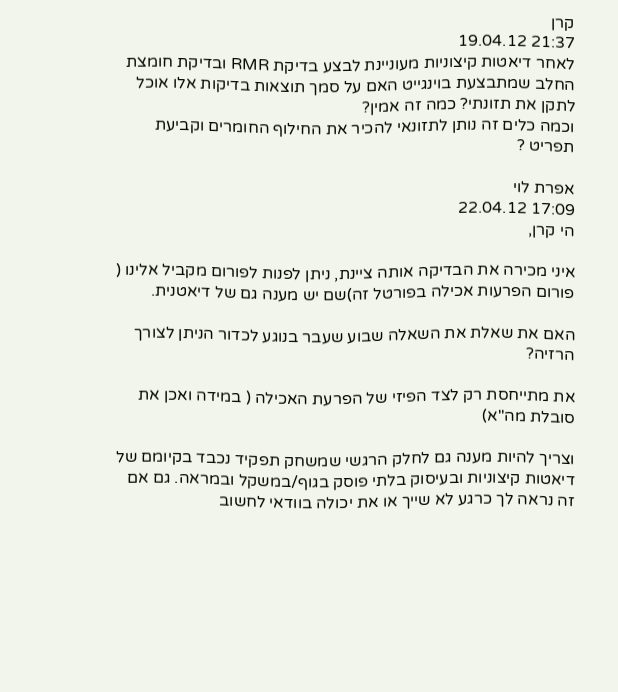קרן
21:37 19.04.12
לאחר דיאטות קיצוניות מעוניינת לבצע בדיקת RMR ובדיקת חומצת החלב שמתבצעת בוינגייט האם על סמך תוצאות בדיקות אלו אוכל לתקן את תזונתי? כמה זה אמין?
וכמה כלים זה נותן לתזונאי להכיר את החילוף החומרים וקביעת תפריט ?

אפרת לוי
17:09 22.04.12
הי קרן,

איני מכירה את הבדיקה אותה ציינת, ניתן לפנות לפורום מקביל אלינו ( פורום הפרעות אכילה בפורטל זה)שם יש מענה גם של דיאטנית.

האם את שאלת את השאלה שבוע שעבר בנוגע לכדור הניתן לצורך הרזיה?

את מתייחסת רק לצד הפיזי של הפרעת האכילה ( במידה ואכן את סובלת מה"א)

וצריך להיות מענה גם לחלק הרגשי שמשחק תפקיד נכבד בקיומם של דיאטות קיצוניות ובעיסוק בלתי פוסק בגוף/במשקל ובמראה. גם אם זה נראה לך כרגע לא שייך או את יכולה בוודאי לחשוב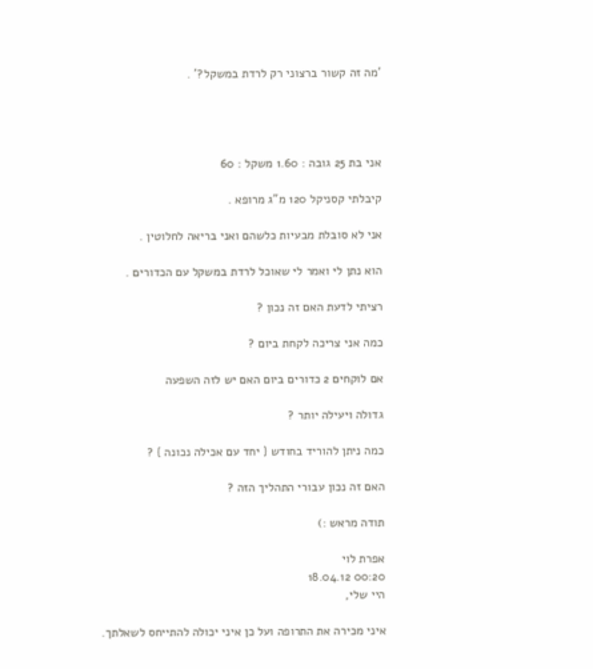'מה זה קשור ברצוני רק לרדת במשקל?' .




אני בת 25 גובה : 1.60 משקל : 60

קיבלתי קסניקל 120 מ"ג מרופא .

אני לא סובלת מבעיות כלשהם ואני בריאה לחלוטין .

הוא נתן לי ואמר לי שאוכל לרדת במשקל עם הכדורים .

רציתי לדעת האם זה נכון ?

כמה אני צריכה לקחת ביום ?

אם לוקחים 2 כדורים ביום האם יש לזה השפעה

גדולה ויעילה יותר ?

כמה ניתן להוריד בחודש { יחד עם אכילה נכונה } ?

האם זה נכון עבורי התהליך הזה ?

תודה מראש :)

אפרת לוי
00:20 18.04.12
היי שלי,

איני מכירה את התרופה ועל כן איני יכולה להתייחס לשאלתך.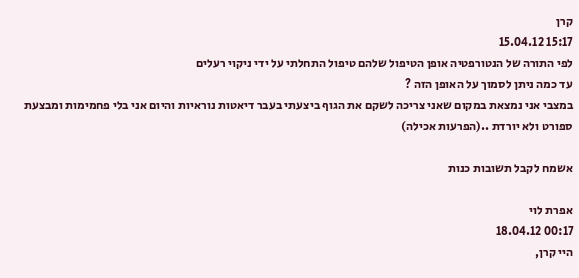קרן
15:17 15.04.12
לפי התורה של הנטורפטיה אופן הטיפול שלהם טיפול התחלתי על ידי ניקוי רעלים
עד כמה ניתן לסמוך על האופן הזה ?
במצבי אני נמצאת במקום שאני צריכה לשקם את הגוף ביצעתי בעבר דיאטות נוראיות והיום אני בלי פחמימות ומבצעת ספורט ולא יורדת ..(הפרעות אכילה)

אשמח לקבל תשובות כנות

אפרת לוי
00:17 18.04.12
היי קרן,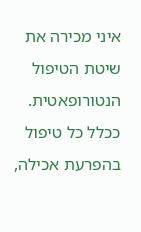איני מכירה את שיטת הטיפול הנטורופאטית. ככלל כל טיפול בהפרעת אכילה,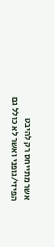אשר מתייחס רק להיבט הפיזי/גופני ואשר לא כולל גם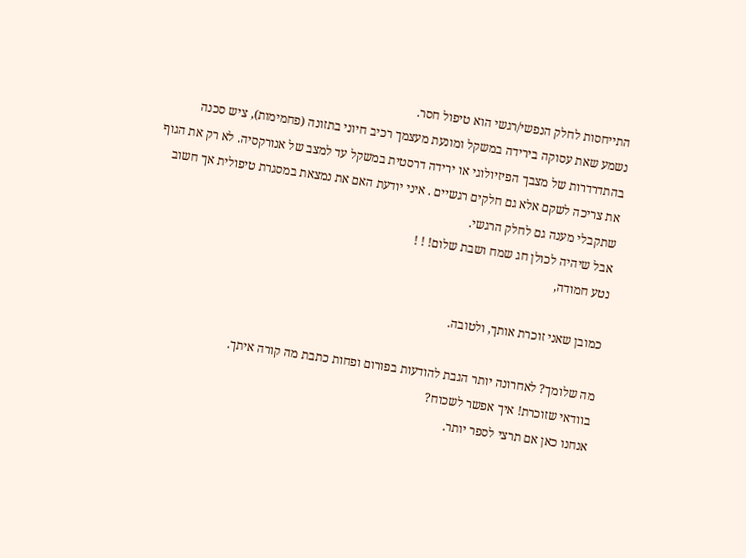התייחסות לחלק הנפשי/רגשי הוא טיפול חסר.
נשמע שאת עסוקה בירידה במשקל ומונעת מעצמך רכיב חיוני בתזונה (פחמימות), ציש סכנה בהתדרדרות של מצבך הפיזיולוגי או ירידה דרסטית במשקל עד למצב של אנורקסיה. לא רק את הגוף את צריכה לשקם אלא גם חלקים רגשיים . איני יודעת האם את נמצאת במסגרת טיפולית אך חשוב שתקבלי מענה גם לחלק הרגשי.
אבל שיהיה לכולן חג שמח ושבת שלום! ! !
נטע חמודה,

כמובן שאני זוכרת אותך, ולטובה.

מה שלומך? לאחרונה יותר הגבת להודעות בפורום ופחות כתבת מה קורה איתך.
בוודאי שזוכרת! איך אפשר לשכוח?
אנחנו כאן אם תרצי לספר יותר.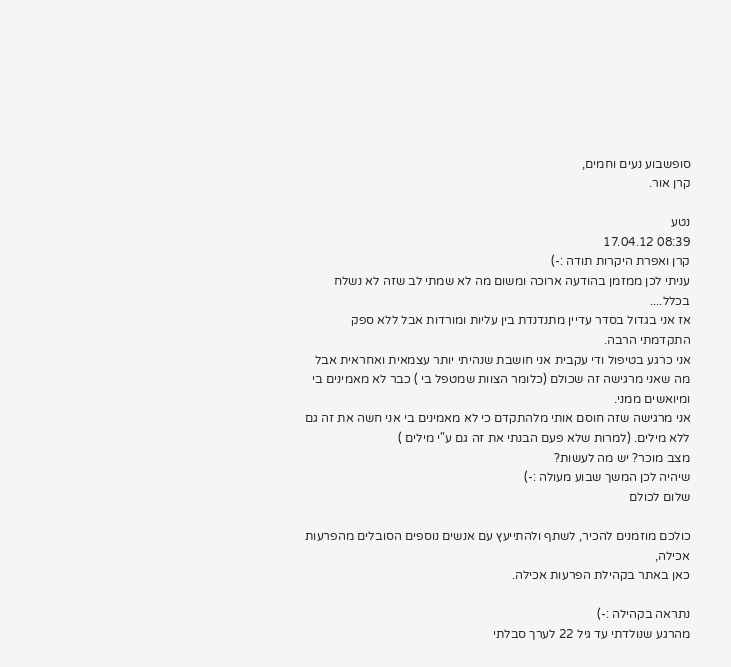סופשבוע נעים וחמים,
קרן אור.

נטע
08:39 17.04.12
קרן ואפרת היקרות תודה :-)
עניתי לכן ממזמן בהודעה ארוכה ומשום מה לא שמתי לב שזה לא נשלח בכלל....
אז אני בגדול בסדר עדיין מתנדנדת בין עליות ומורדות אבל ללא ספק התקדמתי הרבה.
אני כרגע בטיפול ודי עקבית אני חושבת שנהיתי יותר עצמאית ואחראית אבל מה שאני מרגישה זה שכולם (כלומר הצוות שמטפל בי ) כבר לא מאמינים בי ומיואשים ממני.
אני מרגישה שזה חוסם אותי מלהתקדם כי לא מאמינים בי אני חשה את זה גם ללא מילים. (למרות שלא פעם הבנתי את זה גם ע"י מילים )
מצב מוכר? יש מה לעשות?
שיהיה לכן המשך שבוע מעולה :-)
שלום לכולם

כולכם מוזמנים להכיר, לשתף ולהתייעץ עם אנשים נוספים הסובלים מהפרעות אכילה,
כאן באתר בקהילת הפרעות אכילה.

נתראה בקהילה :-)
מהרגע שנולדתי עד גיל 22 לערך סבלתי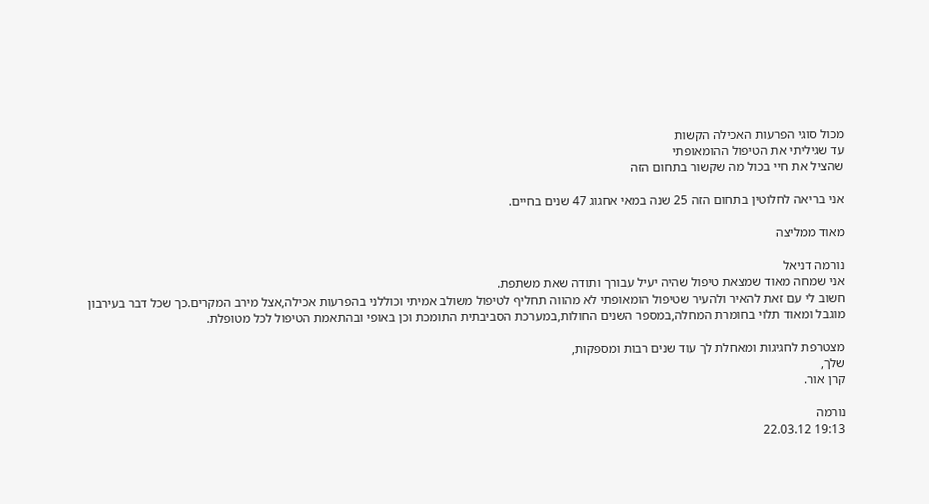מכול סוגי הפרעות האכילה הקשות
עד שגיליתי את הטיפול ההומאופתי
שהציל את חיי בכול מה שקשור בתחום הזה

אני בריאה לחלוטין בתחום הזה 25 שנה במאי אחגוג 47 שנים בחיים.

מאוד ממליצה

נורמה דניאל
אני שמחה מאוד שמצאת טיפול שהיה יעיל עבורך ותודה שאת משתפת.
חשוב לי עם זאת להאיר ולהעיר שטיפול הומאופתי לא מהווה תחליף לטיפול משולב אמיתי וכוללני בהפרעות אכילה,אצל מירב המקרים.כך שכל דבר בעירבון מוגבל ומאוד תלוי בחומרת המחלה,במספר השנים החולות,במערכת הסביבתית התומכת וכן באופי ובהתאמת הטיפול לכל מטופלת.

מצטרפת לחגיגות ומאחלת לך עוד שנים רבות ומספקות,
שלך,
קרן אור.

נורמה
19:13 22.03.12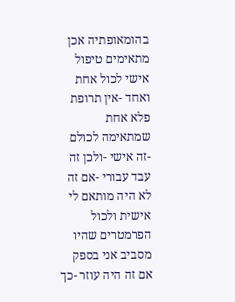בהומאופתיה אכן מתאימים טיפול אישי לכול אחת ואחד -אין תרופת פלא אחת שמתאימה לכולם -זה אישי -ולכן זה עבד עבורי -אם זה לא היה מותאם לי אישית ולכול הפרמטרים שהיו מסביב אני בספק אם זה היה עוזר -כך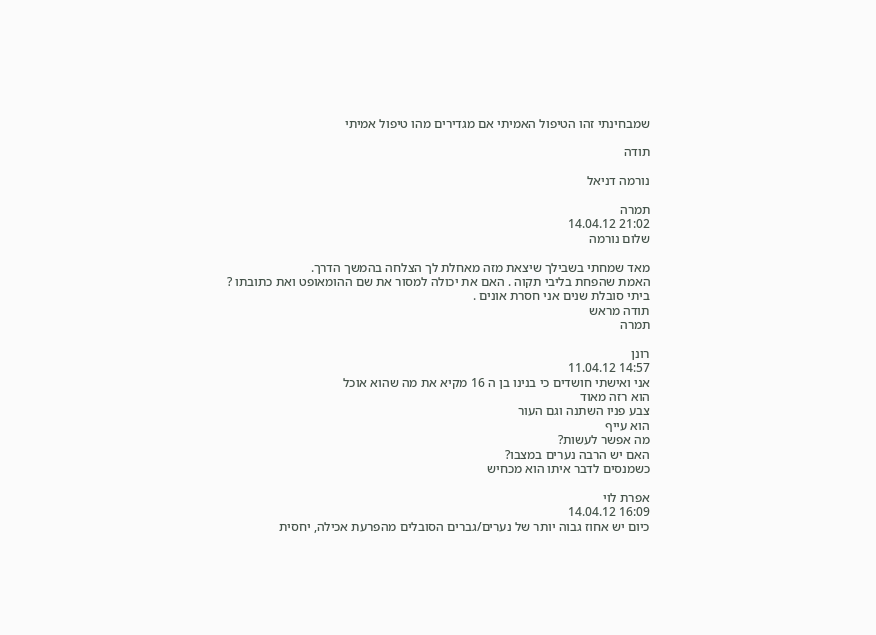שמבחינתי זהו הטיפול האמיתי אם מגדירים מהו טיפול אמיתי

תודה

נורמה דניאל

תמרה
21:02 14.04.12
שלום נורמה

מאד שמחתי בשבילך שיצאת מזה מאחלת לך הצלחה בהמשך הדרך.
האמת שהפחת בליבי תקוה . האם את יכולה למסור את שם ההומאופט ואת כתובתו ?
ביתי סובלת שנים אני חסרת אונים .
תודה מראש
תמרה

רונן
14:57 11.04.12
אני ואישתי חושדים כי בנינו בן ה 16 מקיא את מה שהוא אוכל
הוא רזה מאוד
צבע פניו השתנה וגם העור
הוא עייף
מה אפשר לעשות?
האם יש הרבה נערים במצבו?
כשמנסים לדבר איתו הוא מכחיש

אפרת לוי
16:09 14.04.12
כיום יש אחוז גבוה יותר של נערים/גברים הסובלים מהפרעת אכילה, יחסית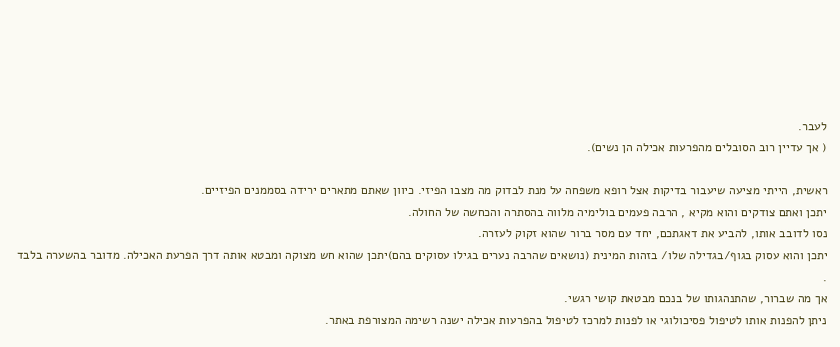לעבר.
( אך עדיין רוב הסובלים מהפרעות אכילה הן נשים).

ראשית, הייתי מציעה שיעבור בדיקות אצל רופא משפחה על מנת לבדוק מה מצבו הפיזי. כיוון שאתם מתארים ירידה בסממנים הפיזיים.
יתכן ואתם צודקים והוא מקיא , הרבה פעמים בולימיה מלווה בהסתרה והכחשה של החולה.
נסו לדובב אותו, להביע את דאגתכם, יחד עם מסר ברור שהוא זקוק לעזרה.
יתכן והוא עסוק בגוף/בגדילה שלו/ בזהות המינית (נושאים שהרבה נערים בגילו עסוקים בהם)יתכן שהוא חש מצוקה ומבטא אותה דרך הפרעת האכילה. מדובר בהשערה בלבד .
אך מה שברור, שהתנהגותו של בנכם מבטאת קושי רגשי.
ניתן להפנות אותו לטיפול פסיכולוגי או לפנות למרכז לטיפול בהפרעות אכילה ישנה רשימה המצורפת באתר.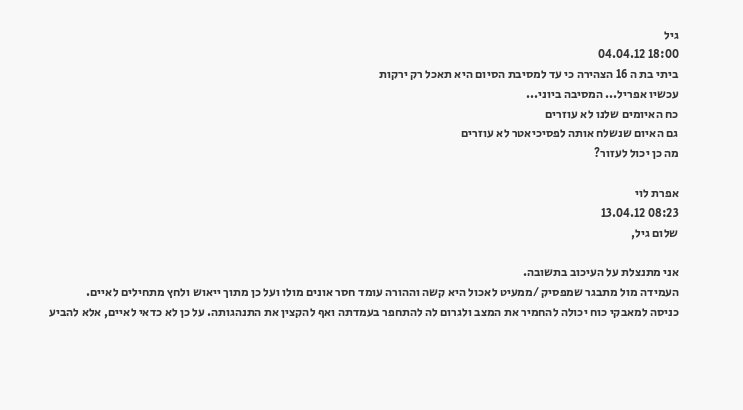גיל
18:00 04.04.12
ביתי בת ה 16 הצהירה כי עד למסיבת הסיום היא תאכל רק ירקות
עכשיו אפריל... המסיבה ביוני...
כח האיומים שלנו לא עוזרים
גם האיום שנשלח אותה לפסיכיאטר לא עוזרים
מה כן יכול לעזור?

אפרת לוי
08:23 13.04.12
שלום גיל,

אני מתנצלת על העיכוב בתשובה.
העמידה מול מתבגר שמפסיק /ממעיט לאכול היא קשה וההורה עומד חסר אונים מולו ועל כן מתוך ייאוש ולחץ מתחילים לאיים.
כניסה למאבקי כוח יכולה להחמיר את המצב ולגרום לה להתחפר בעמדתה ואף להקצין את התנהגותה. על כן לא כדאי לאיים, אלא להביע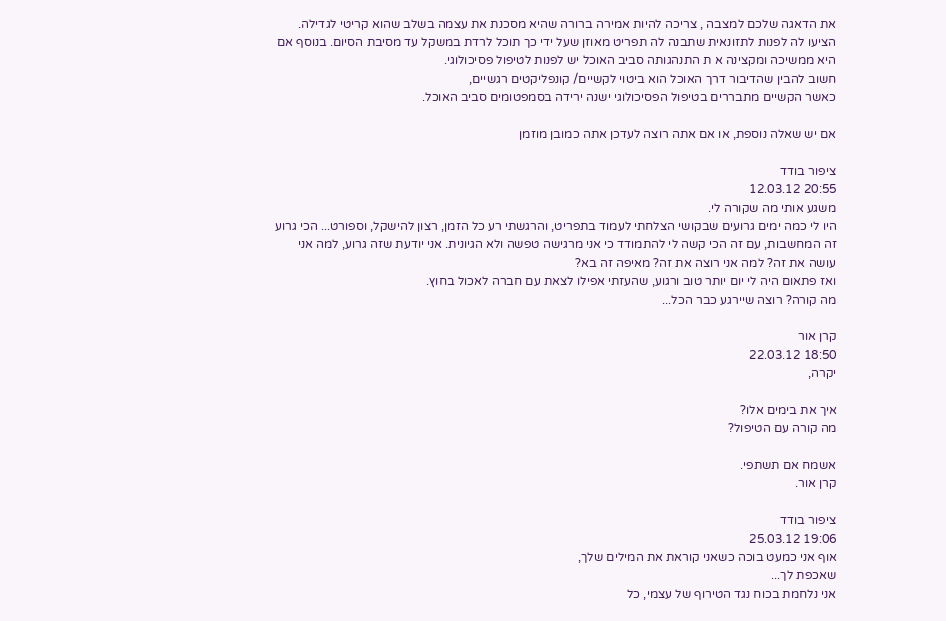את הדאגה שלכם למצבה , צריכה להיות אמירה ברורה שהיא מסכנת את עצמה בשלב שהוא קריטי לגדילה. הציעו לה לפנות לתזונאית שתבנה לה תפריט מאוזן שעל ידי כך תוכל לרדת במשקל עד מסיבת הסיום. בנוסף אם היא ממשיכה ומקצינה א ת התנהגותה סביב האוכל יש לפנות לטיפול פסיכולוגי.
חשוב להבין שהדיבור דרך האוכל הוא ביטוי לקשיים/ קונפליקטים רגשיים,
כאשר הקשיים מתבררים בטיפול הפסיכולוגי ישנה ירידה בסמפטומים סביב האוכל.

אם יש שאלה נוספת, או אם אתה רוצה לעדכן אתה כמובן מוזמן

ציפור בודד
20:55 12.03.12
משגע אותי מה שקורה לי.
היו לי כמה ימים גרועים שבקושי הצלחתי לעמוד בתפריט, והרגשתי רע כל הזמן, רצון להישקל, וספורט... הכי גרוע זה המחשבות, עם זה הכי קשה לי להתמודד כי אני מרגישה טפשה ולא הגיונית. אני יודעת שזה גרוע, למה אני עושה את זה? למה אני רוצה את זה? מאיפה זה בא?
ואז פתאום היה לי יום יותר טוב ורגוע, שהעזתי אפילו לצאת עם חברה לאכול בחוץ.
מה קורה? רוצה שיירגע כבר הכל...

קרן אור
18:50 22.03.12
יקרה,

איך את בימים אלו?
מה קורה עם הטיפול?

אשמח אם תשתפי.
קרן אור.

ציפור בודד
19:06 25.03.12
אוף אני כמעט בוכה כשאני קוראת את המילים שלך,
שאכפת לך...
אני נלחמת בכוח נגד הטירוף של עצמי, כל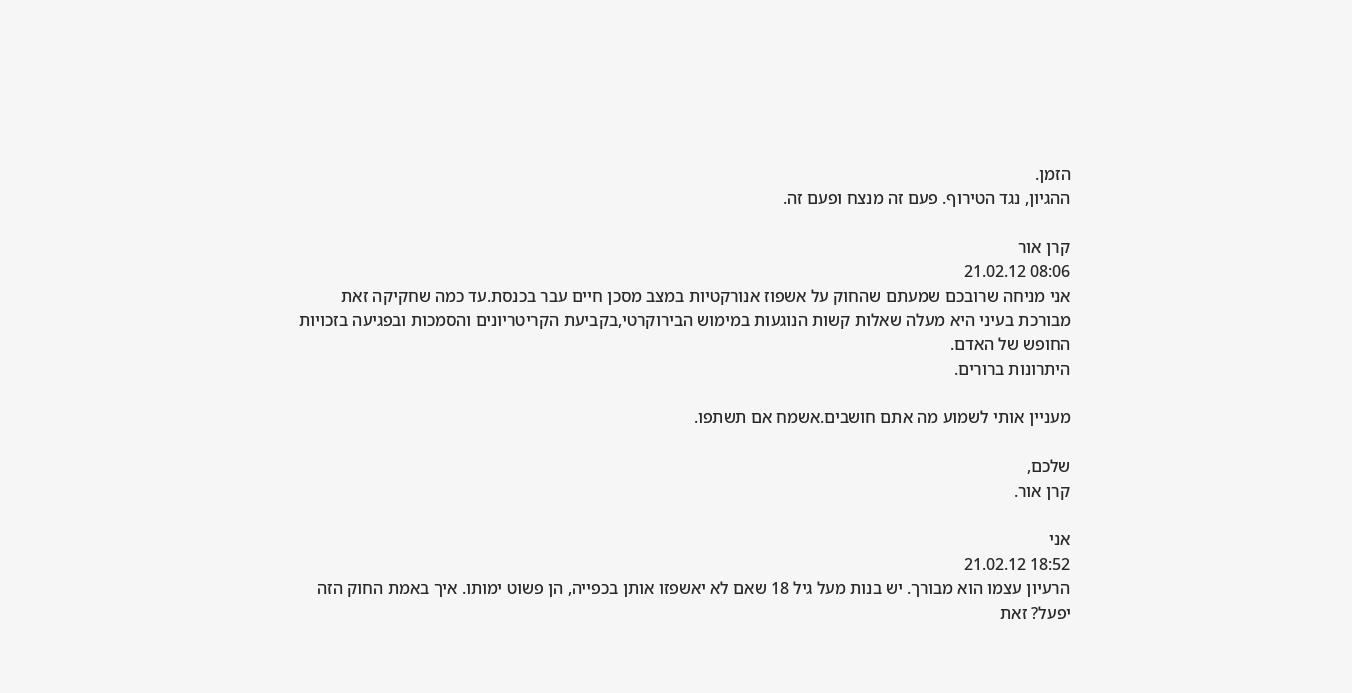הזמן.
ההגיון, נגד הטירוף. פעם זה מנצח ופעם זה.

קרן אור
08:06 21.02.12
אני מניחה שרובכם שמעתם שהחוק על אשפוז אנורקטיות במצב מסכן חיים עבר בכנסת.עד כמה שחקיקה זאת מבורכת בעיני היא מעלה שאלות קשות הנוגעות במימוש הבירוקרטי,בקביעת הקריטריונים והסמכות ובפגיעה בזכויות החופש של האדם.
היתרונות ברורים.

מעניין אותי לשמוע מה אתם חושבים.אשמח אם תשתפו.

שלכם,
קרן אור.

אני
18:52 21.02.12
הרעיון עצמו הוא מבורך. יש בנות מעל גיל 18 שאם לא יאשפזו אותן בכפייה, הן פשוט ימותו. איך באמת החוק הזה יפעל? זאת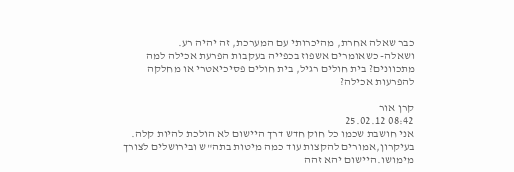כבר שאלה אחרת, מהיכרותי עם המערכת, זה יהיה רע.
ושאלה- כשאומרים אשפוז בכפייה בעקבות הפרעת אכילה למה מתכוונים? בית חולים רגיל, בית חולים פסיכיאטרי או מחלקה להפרעות אכילה?

קרן אור
08:42 25.02.12
אני חושבת שכמו כל חוק חדש דרך היישום לא הולכת להיות קלה.
בעיקרון,אמורים להקצות עוד כמה מיטות בתה"ש ובירושלים לצורך מימושו.היישום יהא זהה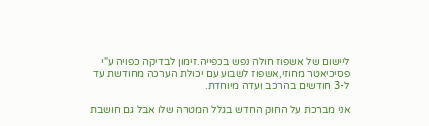ליישום של אשפוז חולה נפש בכפייה.זימון לבדיקה כפויה ע"י פסיכיאטר מחוזי,אשפוז לשבוע עם יכולת הערכה מחודשת עד ל-3 חודשים בהרכב ועדה מיוחדת.

אני מברכת על החוק החדש בגלל המטרה שלו אבל גם חושבת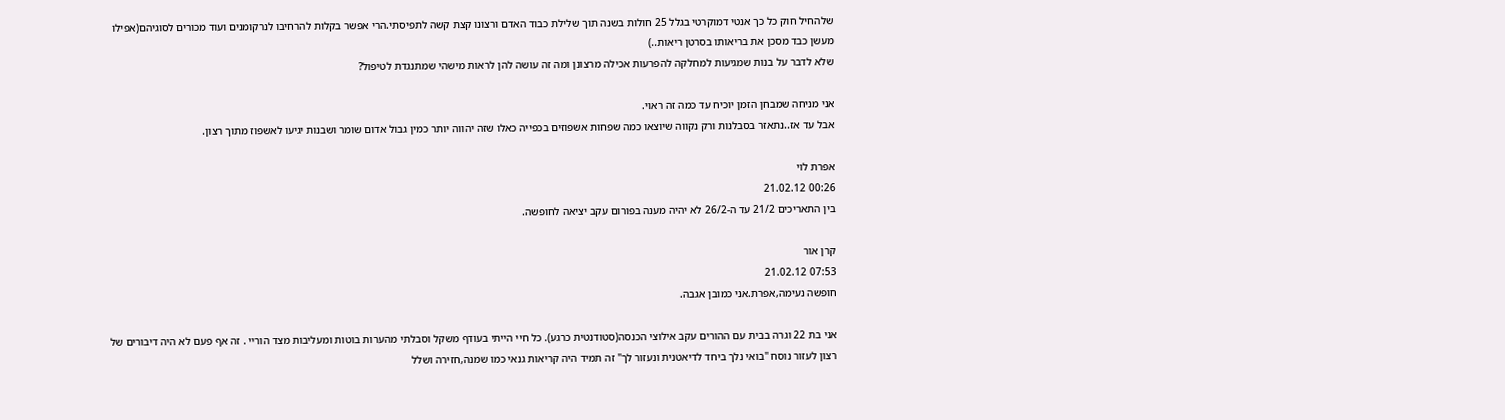שלהחיל חוק כל כך אנטי דמוקרטי בגלל 25 חולות בשנה תוך שלילת כבוד האדם ורצונו קצת קשה לתפיסתי.הרי אפשר בקלות להרחיבו לנרקומנים ועוד מכורים לסוגיהם(אפילו מעשן כבד מסכן את בריאותו בסרטן ריאות..)
שלא לדבר על בנות שמגיעות למחלקה להפרעות אכילה מרצונן ומה זה עושה להן לראות מישהי שמתנגדת לטיפול?

אני מניחה שמבחן הזמן יוכיח עד כמה זה ראוי.
אבל עד אז..נתאזר בסבלנות ורק נקווה שיוצאו כמה שפחות אשפוזים בכפייה כאלו שזה יהווה יותר כמין גבול אדום שומר ושבנות יגיעו לאשפוז מתוך רצון.

אפרת לוי
00:26 21.02.12
בין התאריכים 21/2 עד ה-26/2 לא יהיה מענה בפורום עקב יציאה לחופשה.

קרן אור
07:53 21.02.12
חופשה נעימה,אפרת.אני כמובן אגבה.

אני בת 22 וגרה בבית עם ההורים עקב אילוצי הכנסה(סטודנטית כרגע). כל חיי הייתי בעודף משקל וסבלתי מהערות בוטות ומעליבות מצד הוריי . זה אף פעם לא היה דיבורים של רצון לעזור נוסח "בואי נלך ביחד לדיאטנית ונעזור לך" זה תמיד היה קריאות גנאי כמו שמנה,חזירה ושלל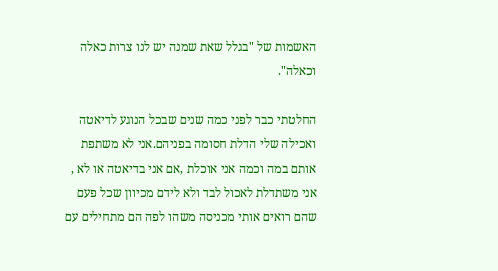האשמות של "בגלל שאת שמנה יש לנו צרות כאלה וכאלה".

החלטתי כבר לפני כמה שנים שבכל הנוגע לדיאטה ואכילה שלי הדלת חסומה בפניהם.אני לא משתפת אותם במה וכמה אני אוכלת ,אם אני בדיאטה או לא , אני משתדלת לאכול לבד ולא לידם מכיוון שכל פעם שהם רואים אותי מכניסה משהו לפה הם מתחילים עם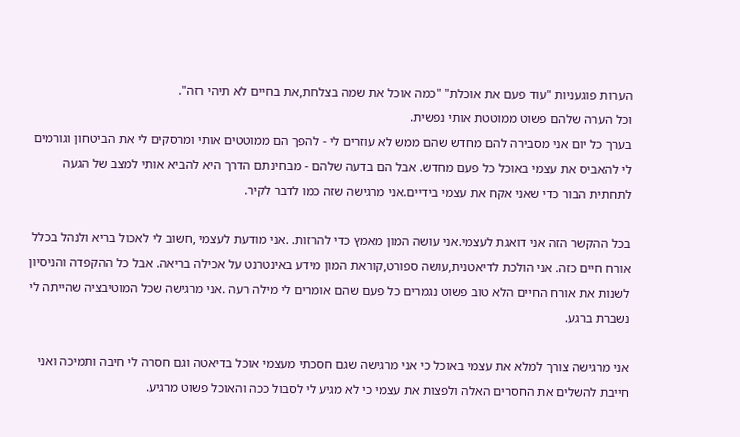הערות פוגעניות "עוד פעם את אוכלת" "כמה אוכל את שמה בצלחת,את בחיים לא תיהי רזה".
וכל הערה שלהם פשוט ממוטטת אותי נפשית.
בערך כל יום אני מסבירה להם מחדש שהם ממש לא עוזרים לי - להפך הם ממוטטים אותי ומרסקים לי את הביטחון וגורמים לי להאביס את עצמי באוכל כל פעם מחדש. אבל הם בדעה שלהם - מבחינתם הדרך היא להביא אותי למצב של הגעה לתחתית הבור כדי שאני אקח את עצמי בידיים.אני מרגישה שזה כמו לדבר לקיר.

בכל ההקשר הזה אני דואגת לעצמי.אני עושה המון מאמץ כדי להרזות. .אני מודעת לעצמי ,חשוב לי לאכול בריא ולנהל בכלל אורח חיים כזה. אני הולכת לדיאטנית,עושה ספורט,קוראת המון מידע באינטרנט על אכילה בריאה. אבל כל ההקפדה והניסיון לשנות את אורח החיים הלא טוב פשוט נגמרים כל פעם שהם אומרים לי מילה רעה .אני מרגישה שכל המוטיבציה שהייתה לי נשברת ברגע.

אני מרגישה צורך למלא את עצמי באוכל כי אני מרגישה שגם חסכתי מעצמי אוכל בדיאטה וגם חסרה לי חיבה ותמיכה ואני חייבת להשלים את החסרים האלה ולפצות את עצמי כי לא מגיע לי לסבול ככה והאוכל פשוט מרגיע.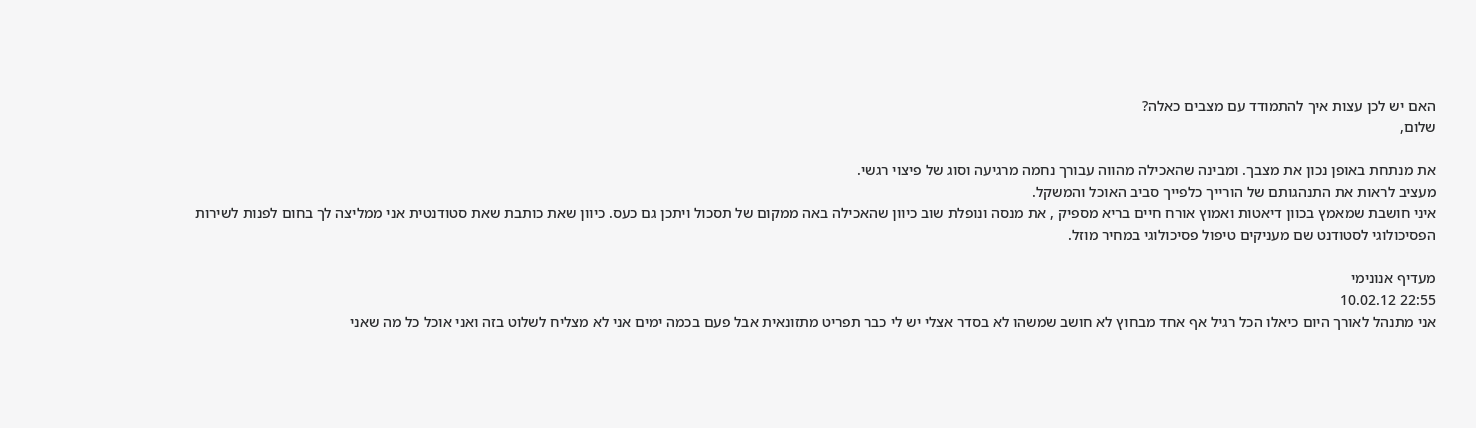האם יש לכן עצות איך להתמודד עם מצבים כאלה?
שלום,

את מנתחת באופן נכון את מצבך. ומבינה שהאכילה מהווה עבורך נחמה מרגיעה וסוג של פיצוי רגשי.
מעציב לראות את התנהגותם של הורייך כלפייך סביב האוכל והמשקל.
איני חושבת שמאמץ בכוון דיאטות ואמוץ אורח חיים בריא מספיק , את מנסה ונופלת שוב כיוון שהאכילה באה ממקום של תסכול ויתכן גם כעס. כיוון שאת כותבת שאת סטודנטית אני ממליצה לך בחום לפנות לשירות הפסיכולוגי לסטודנט שם מעניקים טיפול פסיכולוגי במחיר מוזל.

מעדיף אנונימי
22:55 10.02.12
אני מתנהל לאורך היום כיאלו הכל רגיל אף אחד מבחוץ לא חושב שמשהו לא בסדר אצלי יש לי כבר תפריט מתזונאית אבל פעם בכמה ימים אני לא מצליח לשלוט בזה ואני אוכל כל מה שאני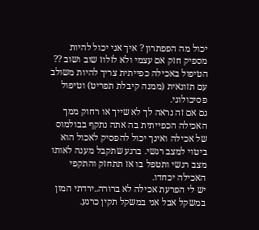יכול מה הפפתרון ? איך אני יכול להיות מספיק חזק אם עצמי ולא לזלוז שוב ושוב ??
הטיפול באכילה כפייתית צריך להיות משולב עם תזונאית (ממנה קיבלת תפריט) וטיפול פסיכולוגי.
גם אם זה נראה לך לא שייך או רחוק ממך האכילה הכפייתית בה אתה נתקף בבולמוס של אכילה ואינך יכול להפסיק לאכול הוא ביטוי למצב רגשי. ברגע שתקבל מענה לאותו מצב רגשי ותטפל בו אז תתחזק והתקפי האכילה יכחדו.
יש לי הפרעת אכילה לא ברורה..ירדתי המון במשקל אבל אני במשקל תקין כרגע.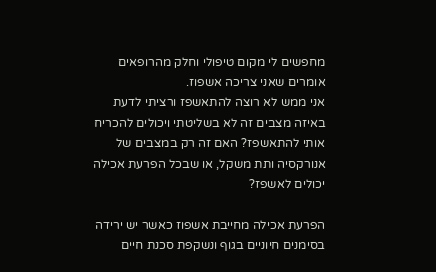מחפשים לי מקום טיפולי וחלק מהרופאים אומרים שאני צריכה אשפוז.
אני ממש לא רוצה להתאשפז ורציתי לדעת באיזה מצבים זה לא בשליטתי ויכולים להכריח אותי להתאשפז? האם זה רק במצבים של אנורקסיה ותת משקל, או שבכל הפרעת אכילה יכולים לאשפז?

הפרעת אכילה מחייבת אשפוז כאשר יש ירידה בסימנים חיוניים בגוף ונשקפת סכנת חיים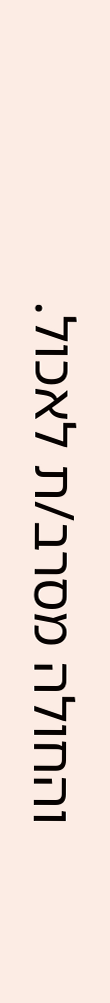והחולה מסרב/ת לאכול.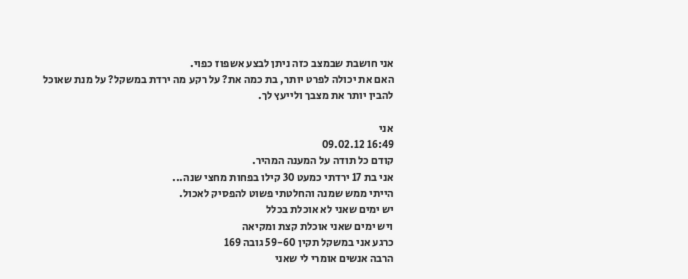אני חושבת שבמצב כזה ניתן לבצע אשפוז כפוי.
האם את יכולה לפרט יותר, בת כמה את? על רקע מה ירדת במשקל? על מנת שאוכל להבין יותר את מצבך ולייעץ לך.

אני
16:49 09.02.12
קודם כל תודה על המענה המהיר.
אני בת 17 ירדתי כמעט 30 קילו בפחות מחצי שנה...
הייתי ממש שמנה והחלטתי פשוט להפסיק לאכול.
יש ימים שאני לא אוכלת בכלל
ויש ימים שאני אוכלת קצת ומקיאה
כרגע אני במשקל תקין 59-60 גובה 169
הרבה אנשים אומרי לי שאני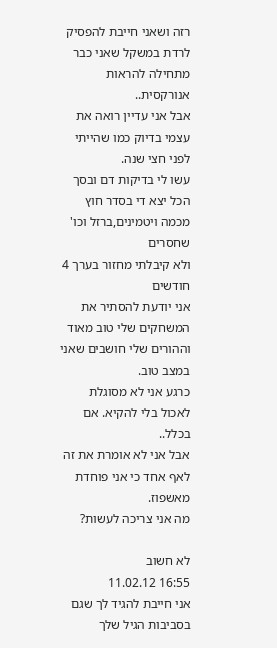רזה ושאני חייבת להפסיק לרדת במשקל שאני כבר מתחילה להראות אנורקסית..
אבל אני עדיין רואה את עצמי בדיוק כמו שהייתי לפני חצי שנה.
עשו לי בדיקות דם ובסך הכל יצא די בסדר חוץ מכמה ויטמינים,ברזל וכו' שחסרים
ולא קיבלתי מחזור בערך 4 חודשים
אני יודעת להסתיר את המשחקים שלי טוב מאוד וההורים שלי חושבים שאני במצב טוב.
כרגע אני לא מסוגלת לאכול בלי להקיא. אם בכלל..
אבל אני לא אומרת את זה לאף אחד כי אני פוחדת מאשפוז.
מה אני צריכה לעשות?

לא חשוב
16:55 11.02.12
אני חייבת להגיד לך שגם בסביבות הגיל שלך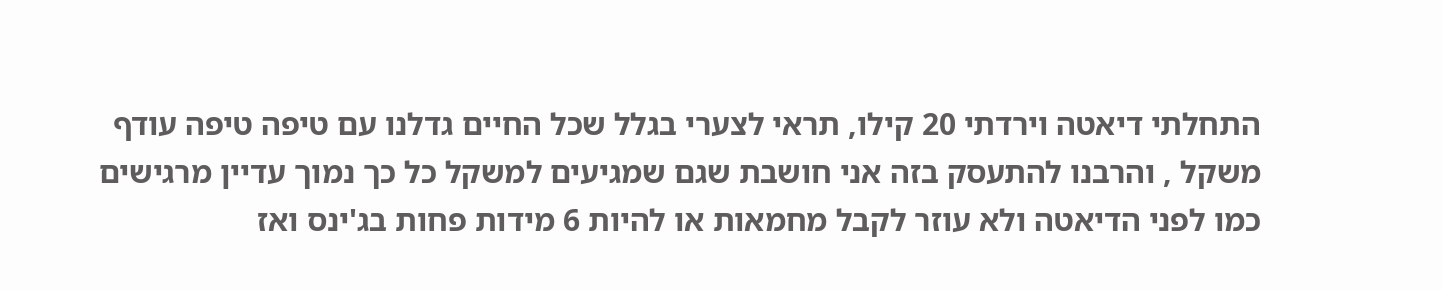התחלתי דיאטה וירדתי 20 קילו, תראי לצערי בגלל שכל החיים גדלנו עם טיפה טיפה עודף משקל , והרבנו להתעסק בזה אני חושבת שגם שמגיעים למשקל כל כך נמוך עדיין מרגישים כמו לפני הדיאטה ולא עוזר לקבל מחמאות או להיות 6 מידות פחות בג'ינס ואז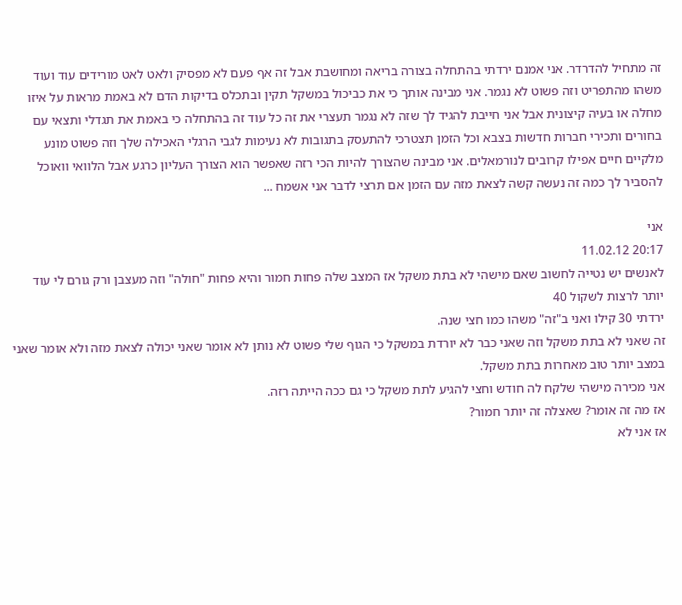זה מתחיל להדרדר. אני אמנם ירדתי בהתחלה בצורה בריאה ומחושבת אבל זה אף פעם לא מפסיק ולאט לאט מורידים עוד ועוד משהו מהתפריט וזה פשוט לא נגמר. אני מבינה אותך כי את כביכול במשקל תקין ובתכלס בדיקות הדם לא באמת מראות על איזו מחלה או בעיה קיצונית אבל אני חייבת להגיד לך שזה לא נגמר תעצרי את זה כל עוד זה בהתחלה כי באמת את תגדלי ותצאי עם בחורים ותכירי חברות חדשות בצבא וכל הזמן תצטרכי להתעסק בתגובות לא נעימות לגבי הרגלי האכילה שלך וזה פשוט מונע מלקיים חיים אפילו קרובים לנורמאלים. אני מבינה שהצורך להיות הכי רזה שאפשר הוא הצורך העליון כרגע אבל הלוואי וואוכל להסביר לך כמה זה נעשה קשה לצאת מזה עם הזמן אם תרצי לדבר אני אשמח ...

אני
20:17 11.02.12
לאנשים יש נטייה לחשוב שאם מישהי לא בתת משקל אז המצב שלה פחות חמור והיא פחות "חולה" וזה מעצבן ורק גורם לי עוד יותר לרצות לשקול 40
ירדתי 30 קילו ואני ב"זה" משהו כמו חצי שנה.
זה שאני לא בתת משקל וזה שאני כבר לא יורדת במשקל כי הגוף שלי פשוט לא נותן לא אומר שאני יכולה לצאת מזה ולא אומר שאני במצב יותר טוב מאחרות בתת משקל.
אני מכירה מישהי שלקח לה חודש וחצי להגיע לתת משקל כי גם ככה הייתה רזה.
אז מה זה אומר? שאצלה זה יותר חמור?
אז אני לא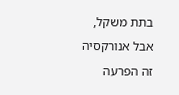בתת משקל, אבל אנורקסיה זה הפרעה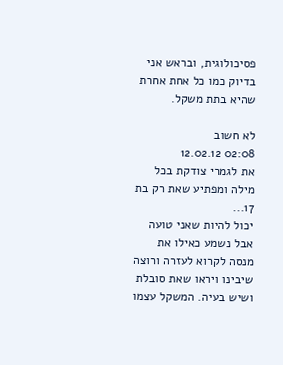פסיכולוגית, ובראש אני בדיוק כמו כל אחת אחרת שהיא בתת משקל.

לא חשוב
02:08 12.02.12
את לגמרי צודקת בכל מילה ומפתיע שאת רק בת 17...
יכול להיות שאני טועה אבל נשמע כאילו את מנסה לקרוא לעזרה ורוצה שיבינו ויראו שאת סובלת ושיש בעיה. המשקל עצמו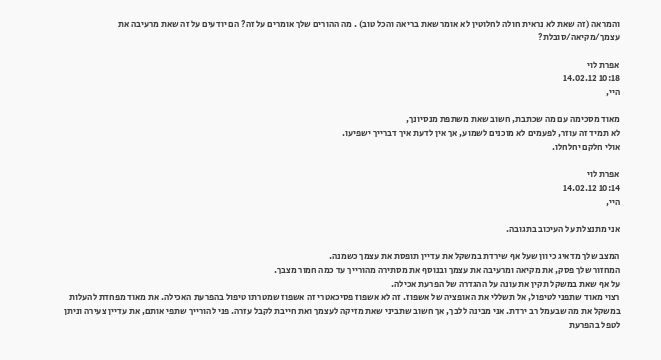והמראה (זה שאת לא נראית חולה לחלוטין לא אומר שאת בריאה והכל טוב) . מה ההורים שלך אומרים על זה? הם יודעים על זה שאת מרעיבה את עצמך/מקיאה/סובלת?

אפרת לוי
10:18 14.02.12
היי,

מאוד מסכימה עם מה שכתבת, חשוב שאת משתפת מנסיונך,
לא תמיד זה עוזר, לפעמים לא מוכנים לשמוע, אך אין לדעת איך דברייך ישפיעו.
אולי חלקם יחלחלו.

אפרת לוי
10:14 14.02.12
היי,

אני מתנצלת על העיכוב בתגובה.

המצב שלך מדאיג כיוון שעל אף שירדת במשקל את עדיין תופסת את עצמך כשמנה.
המחזור שלך פסק, את מקיאה ומרעיבה את עצמך ובנוסף את מסתירה מהורייך עד כמה חמור מצבך.
על אף שאת במשקל תקין את עונה על ההגדרה של הפרעת אכילה.
רצוי מאוד שתפני לטיפול, אל תשללי את האופציה של אשפוז. זה לא אשפוז פסיכאטרי זה אשפוז שמטרתו טיפול בהפרעת האכילה. את מאוד מפחדת להעלות במשקל את מה שבעמל רב ירדת. אני מבינה ללבך, אך חשוב שתביני שאת מזיקה לעצמך ואת חייבת לקבל עזרה. פני להורייך שתפי אותם, את עדיין צעירה וניתן לטפל בהפרעת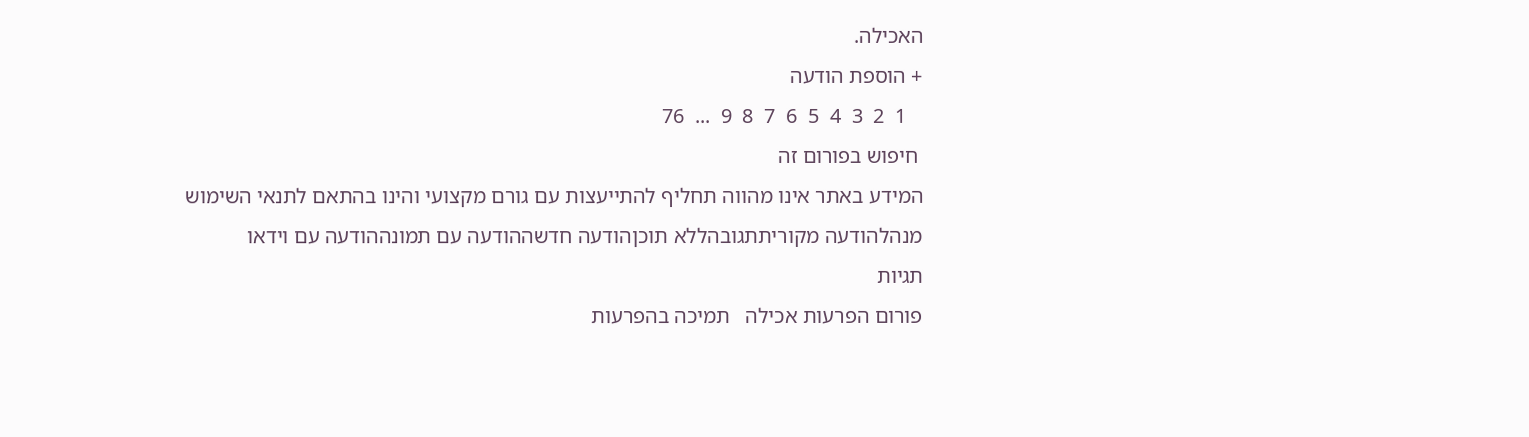האכילה.
+ הוספת הודעה
   1  2  3  4  5  6  7  8  9  ...  76
 חיפוש בפורום זה
המידע באתר אינו מהווה תחליף להתייעצות עם גורם מקצועי והינו בהתאם לתנאי השימוש
מנהלהודעה מקוריתתגובהללא תוכןהודעה חדשההודעה עם תמונההודעה עם וידאו
תגיות
פורום הפרעות אכילה   תמיכה בהפרעות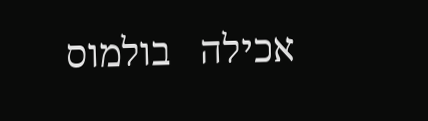אכילה   בולמוס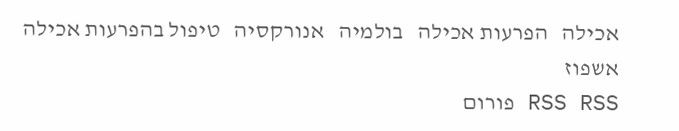אכילה   הפרעות אכילה   בולמיה   אנורקסיה   טיפול בהפרעות אכילה   אשפוז
RSS RSS פורום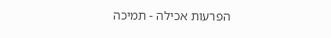הפרעות אכילה - תמיכה